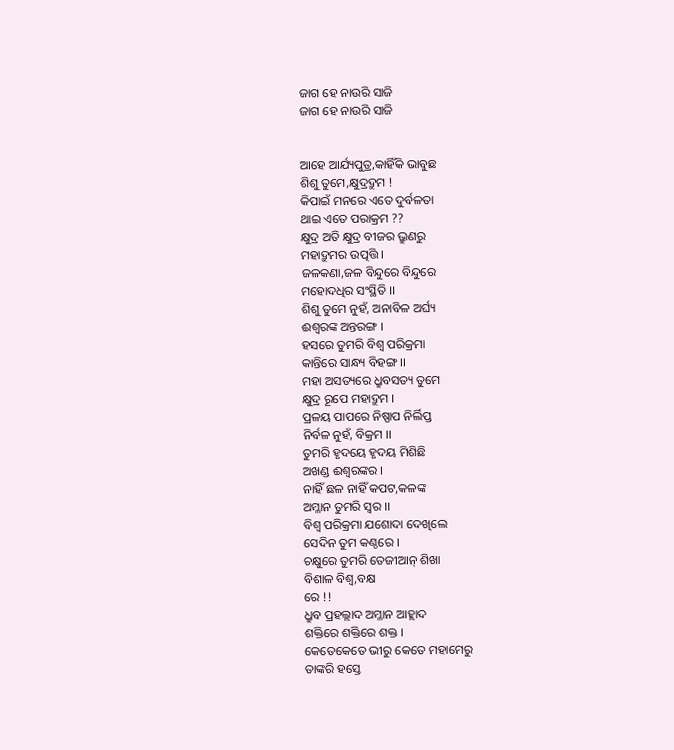ଜାଗ ହେ ନାଉରି ସାଜି
ଜାଗ ହେ ନାଉରି ସାଜି


ଆହେ ଆର୍ଯ୍ୟପୁତ୍ର,କାହିଁକି ଭାବୁଛ
ଶିଶୁ ତୁମେ,କ୍ଷୁଦ୍ରଦ୍ରୁମ !
କିପାଇଁ ମନରେ ଏତେ ଦୁର୍ବଳତା
ଥାଇ ଏତେ ପରାକ୍ରମ ??
କ୍ଷୁଦ୍ର ଅତି କ୍ଷୁଦ୍ର ବୀଜର ଭ୍ରୁଣରୁ
ମହାଦ୍ରୁମର ଉତ୍ପତ୍ତି ।
ଜଳକଣା,ଜଳ ବିନ୍ଦୁରେ ବିନ୍ଦୁରେ
ମହୋଦଧିର ସଂସ୍ଥିତି ।।
ଶିଶୁ ତୁମେ ନୁହଁ, ଅନାବିଳ ଅର୍ଘ୍ୟ
ଈଶ୍ୱରଙ୍କ ଅନ୍ତରଙ୍ଗ ।
ହସରେ ତୁମରି ବିଶ୍ୱ ପରିକ୍ରମା
କାନ୍ତିରେ ସାନ୍ଧ୍ୟ ବିହଙ୍ଗ ।।
ମହା ଅସତ୍ୟରେ ଧ୍ରୁବସତ୍ୟ ତୁମେ
କ୍ଷୁଦ୍ର ରୂପେ ମହାଦ୍ରୁମ ।
ପ୍ରଳୟ ପାପରେ ନିଷ୍ପାପ ନିର୍ଲିପ୍ତ
ନିର୍ବଳ ନୁହଁ, ବିକ୍ରମ ।।
ତୁମରି ହୃଦୟେ ହୃଦୟ ମିଶିଛି
ଅଖଣ୍ଡ ଈଶ୍ୱରଙ୍କର ।
ନାହିଁ ଛଳ ନାହିଁ କପଟ,କଳଙ୍କ
ଅମ୍ଳାନ ତୁମରି ସ୍ୱର ।।
ବିଶ୍ୱ ପରିକ୍ରମା ଯଶୋଦା ଦେଖିଲେ
ସେଦିନ ତୁମ କଣ୍ଠରେ ।
ଚକ୍ଷୁରେ ତୁମରି ତେଜୀଆନ୍ ଶିଖା
ବିଶାଳ ବିଶ୍ୱ,ବକ୍ଷ
ରେ !!
ଧ୍ରୁବ ପ୍ରହଲ୍ଲାଦ ଅମ୍ଳାନ ଆହ୍ଲାଦ
ଶକ୍ତିରେ ଶକ୍ତିରେ ଶକ୍ତ ।
କେତେକେତେ ଭୀରୁ କେତେ ମହାମେରୁ
ତାଙ୍କରି ହସ୍ତେ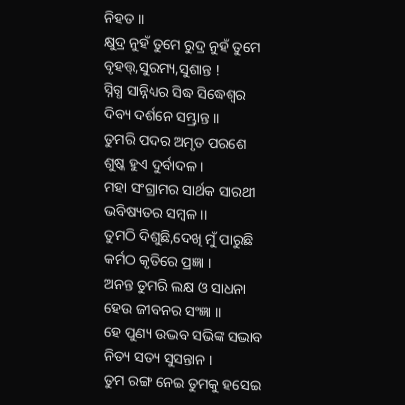ନିହତ ।।
କ୍ଷୁଦ୍ର ନୁହଁ ତୁମେ ରୁଦ୍ର ନୁହଁ ତୁମେ
ବୃହତ୍ତ୍,ସୁରମ୍ୟ,ସୁଶାନ୍ତ !
ସ୍ନିଗ୍ଧ ସାନ୍ନିଧ୍ୟର ସିଦ୍ଧ ସିଦ୍ଧେଶ୍ୱର
ଦିବ୍ୟ ଦର୍ଶନେ ସମ୍ଭ୍ରାନ୍ତ ।।
ତୁମରି ପଦର ଅମୃତ ପରଶେ
ଶୁଷ୍କ ହୁଏ ଦୁର୍ବାଦଳ ।
ମହା ସଂଗ୍ରାମର ସାର୍ଥକ ସାରଥୀ
ଭବିଷ୍ୟତର ସମ୍ବଳ ।।
ତୁମଠି ଦିଶୁଛି,ଦେଖି ମୁଁ ପାରୁଛି
କର୍ମଠ କୃତିରେ ପ୍ରଜ୍ଞା ।
ଅନନ୍ତ ତୁମରି ଲକ୍ଷ ଓ ସାଧନା
ହେଉ ଜୀବନର ସଂଜ୍ଞା ।।
ହେ ପୁଣ୍ୟ ଉଦ୍ଭବ ସଭିଙ୍କ ସଦ୍ଭାବ
ନିତ୍ୟ ସତ୍ୟ ସୁସନ୍ତାନ ।
ତୁମ ରଙ୍ଗ ନେଇ ତୁମକୁ ହସେଇ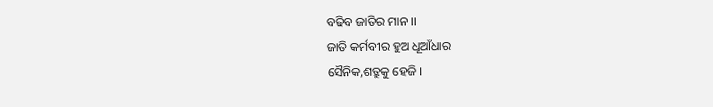ବଢିବ ଜାତିର ମାନ ।।
ଜାତି କର୍ମବୀର ହୁଅ ଧୂଆଁଧାର
ସୈନିକ,ଶତ୍ରୁକୁ ହେଜି ।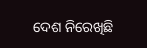ଦେଶ ନିରେଖିଛି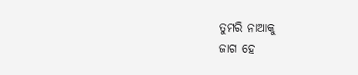ତୁମରି ନାଆକୁ
ଜାଗ ହେ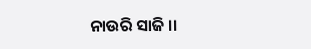ନାଉରି ସାଜି ।।